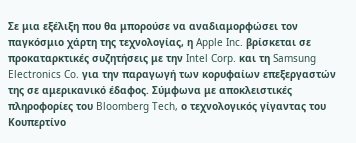Σε μια εξέλιξη που θα μπορούσε να αναδιαμορφώσει τον παγκόσμιο χάρτη της τεχνολογίας, η Apple Inc. βρίσκεται σε προκαταρκτικές συζητήσεις με την Intel Corp. και τη Samsung Electronics Co. για την παραγωγή των κορυφαίων επεξεργαστών της σε αμερικανικό έδαφος. Σύμφωνα με αποκλειστικές πληροφορίες του Bloomberg Tech, ο τεχνολογικός γίγαντας του Κουπερτίνο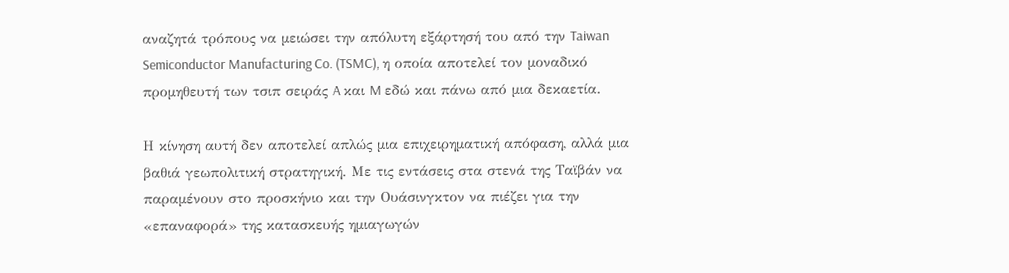αναζητά τρόπους να μειώσει την απόλυτη εξάρτησή του από την Taiwan Semiconductor Manufacturing Co. (TSMC), η οποία αποτελεί τον μοναδικό προμηθευτή των τσιπ σειράς A και M εδώ και πάνω από μια δεκαετία.

Η κίνηση αυτή δεν αποτελεί απλώς μια επιχειρηματική απόφαση, αλλά μια βαθιά γεωπολιτική στρατηγική. Με τις εντάσεις στα στενά της Ταϊβάν να παραμένουν στο προσκήνιο και την Ουάσινγκτον να πιέζει για την «επαναφορά» της κατασκευής ημιαγωγών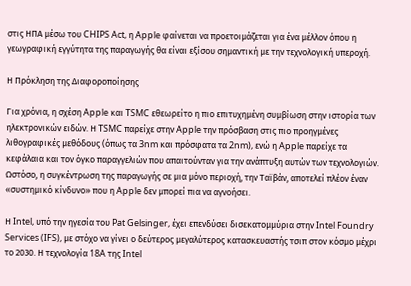στις ΗΠΑ μέσω του CHIPS Act, η Apple φαίνεται να προετοιμάζεται για ένα μέλλον όπου η γεωγραφική εγγύτητα της παραγωγής θα είναι εξίσου σημαντική με την τεχνολογική υπεροχή.

Η Πρόκληση της Διαφοροποίησης

Για χρόνια, η σχέση Apple και TSMC εθεωρείτο η πιο επιτυχημένη συμβίωση στην ιστορία των ηλεκτρονικών ειδών. Η TSMC παρείχε στην Apple την πρόσβαση στις πιο προηγμένες λιθογραφικές μεθόδους (όπως τα 3nm και πρόσφατα τα 2nm), ενώ η Apple παρείχε τα κεφάλαια και τον όγκο παραγγελιών που απαιτούνταν για την ανάπτυξη αυτών των τεχνολογιών. Ωστόσο, η συγκέντρωση της παραγωγής σε μια μόνο περιοχή, την Ταϊβάν, αποτελεί πλέον έναν «συστημικό κίνδυνο» που η Apple δεν μπορεί πια να αγνοήσει.

Η Intel, υπό την ηγεσία του Pat Gelsinger, έχει επενδύσει δισεκατομμύρια στην Intel Foundry Services (IFS), με στόχο να γίνει ο δεύτερος μεγαλύτερος κατασκευαστής τσιπ στον κόσμο μέχρι το 2030. Η τεχνολογία 18A της Intel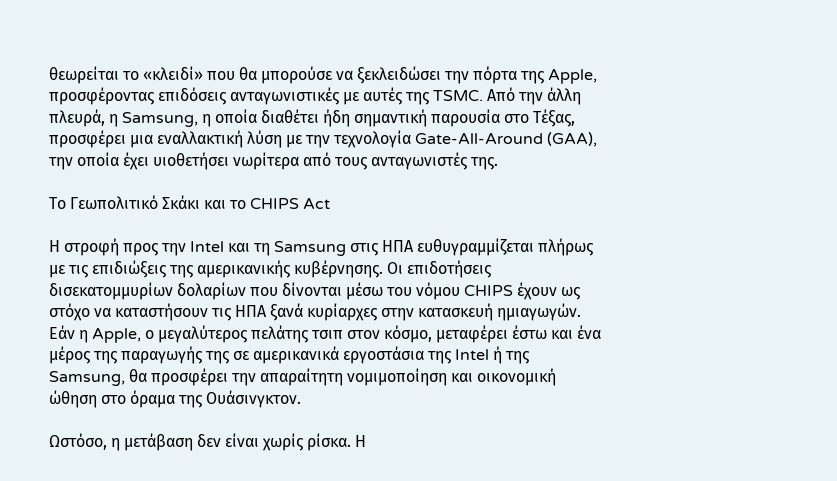θεωρείται το «κλειδί» που θα μπορούσε να ξεκλειδώσει την πόρτα της Apple, προσφέροντας επιδόσεις ανταγωνιστικές με αυτές της TSMC. Από την άλλη πλευρά, η Samsung, η οποία διαθέτει ήδη σημαντική παρουσία στο Τέξας, προσφέρει μια εναλλακτική λύση με την τεχνολογία Gate-All-Around (GAA), την οποία έχει υιοθετήσει νωρίτερα από τους ανταγωνιστές της.

Το Γεωπολιτικό Σκάκι και το CHIPS Act

Η στροφή προς την Intel και τη Samsung στις ΗΠΑ ευθυγραμμίζεται πλήρως με τις επιδιώξεις της αμερικανικής κυβέρνησης. Οι επιδοτήσεις δισεκατομμυρίων δολαρίων που δίνονται μέσω του νόμου CHIPS έχουν ως στόχο να καταστήσουν τις ΗΠΑ ξανά κυρίαρχες στην κατασκευή ημιαγωγών. Εάν η Apple, ο μεγαλύτερος πελάτης τσιπ στον κόσμο, μεταφέρει έστω και ένα μέρος της παραγωγής της σε αμερικανικά εργοστάσια της Intel ή της Samsung, θα προσφέρει την απαραίτητη νομιμοποίηση και οικονομική ώθηση στο όραμα της Ουάσινγκτον.

Ωστόσο, η μετάβαση δεν είναι χωρίς ρίσκα. Η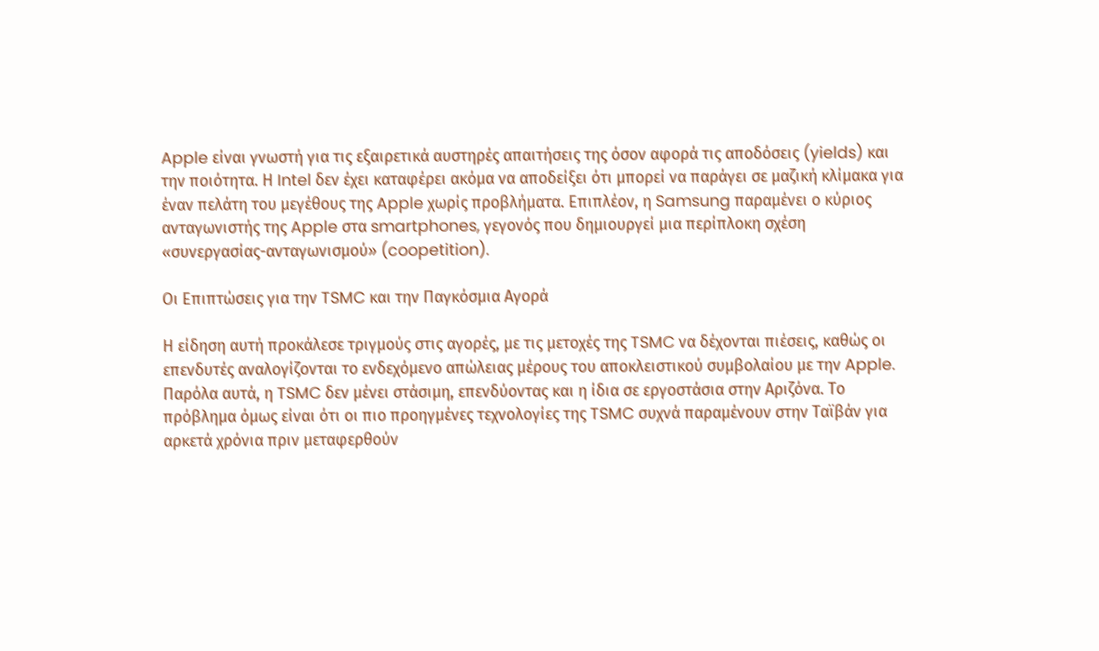Apple είναι γνωστή για τις εξαιρετικά αυστηρές απαιτήσεις της όσον αφορά τις αποδόσεις (yields) και την ποιότητα. Η Intel δεν έχει καταφέρει ακόμα να αποδείξει ότι μπορεί να παράγει σε μαζική κλίμακα για έναν πελάτη του μεγέθους της Apple χωρίς προβλήματα. Επιπλέον, η Samsung παραμένει ο κύριος ανταγωνιστής της Apple στα smartphones, γεγονός που δημιουργεί μια περίπλοκη σχέση «συνεργασίας-ανταγωνισμού» (coopetition).

Οι Επιπτώσεις για την TSMC και την Παγκόσμια Αγορά

Η είδηση αυτή προκάλεσε τριγμούς στις αγορές, με τις μετοχές της TSMC να δέχονται πιέσεις, καθώς οι επενδυτές αναλογίζονται το ενδεχόμενο απώλειας μέρους του αποκλειστικού συμβολαίου με την Apple. Παρόλα αυτά, η TSMC δεν μένει στάσιμη, επενδύοντας και η ίδια σε εργοστάσια στην Αριζόνα. Το πρόβλημα όμως είναι ότι οι πιο προηγμένες τεχνολογίες της TSMC συχνά παραμένουν στην Ταϊβάν για αρκετά χρόνια πριν μεταφερθούν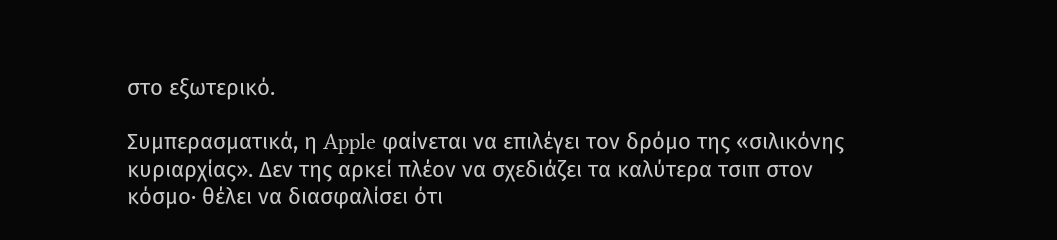στο εξωτερικό.

Συμπερασματικά, η Apple φαίνεται να επιλέγει τον δρόμο της «σιλικόνης κυριαρχίας». Δεν της αρκεί πλέον να σχεδιάζει τα καλύτερα τσιπ στον κόσμο· θέλει να διασφαλίσει ότι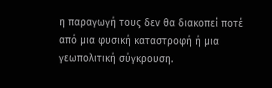η παραγωγή τους δεν θα διακοπεί ποτέ από μια φυσική καταστροφή ή μια γεωπολιτική σύγκρουση.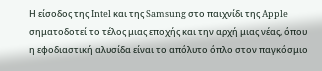Η είσοδος της Intel και της Samsung στο παιχνίδι της Apple σηματοδοτεί το τέλος μιας εποχής και την αρχή μιας νέας, όπου η εφοδιαστική αλυσίδα είναι το απόλυτο όπλο στον παγκόσμιο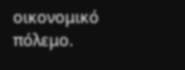οικονομικό πόλεμο.